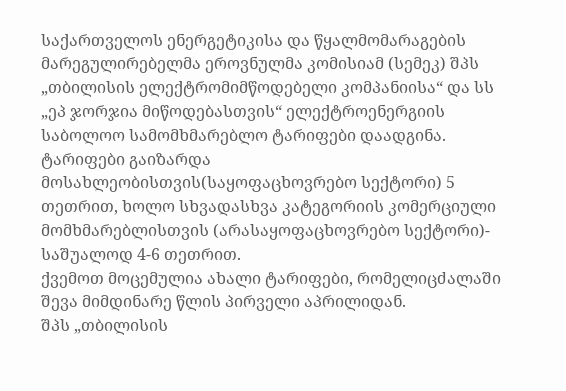საქართველოს ენერგეტიკისა და წყალმომარაგების მარეგულირებელმა ეროვნულმა კომისიამ (სემეკ) შპს „თბილისის ელექტრომიმწოდებელი კომპანიისა“ და სს „ეპ ჯორჯია მიწოდებასთვის“ ელექტროენერგიის საბოლოო სამომხმარებლო ტარიფები დაადგინა. ტარიფები გაიზარდა მოსახლეობისთვის(საყოფაცხოვრებო სექტორი) 5 თეთრით, ხოლო სხვადასხვა კატეგორიის კომერციული მომხმარებლისთვის (არასაყოფაცხოვრებო სექტორი)- საშუალოდ 4-6 თეთრით.
ქვემოთ მოცემულია ახალი ტარიფები, რომელიცძალაში შევა მიმდინარე წლის პირველი აპრილიდან.
შპს „თბილისის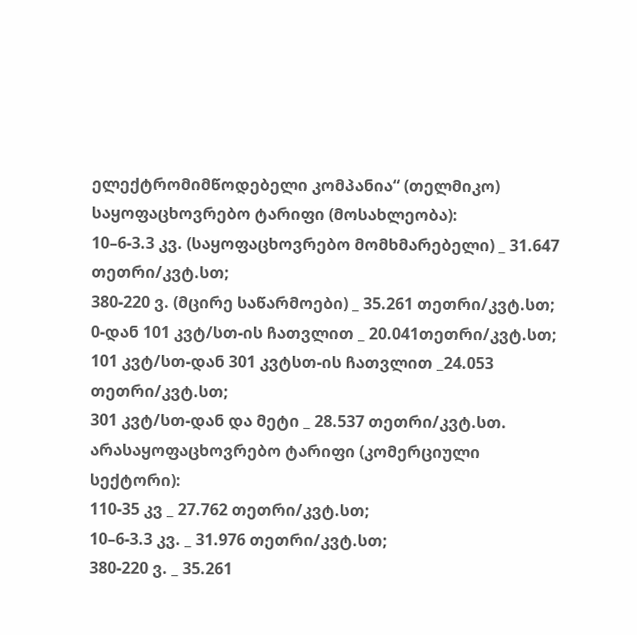ელექტრომიმწოდებელი კომპანია“ (თელმიკო)
საყოფაცხოვრებო ტარიფი (მოსახლეობა):
10–6-3.3 კვ. (საყოფაცხოვრებო მომხმარებელი) _ 31.647 თეთრი/კვტ.სთ;
380-220 ვ. (მცირე საწარმოები) _ 35.261 თეთრი/კვტ.სთ;
0-დან 101 კვტ/სთ-ის ჩათვლით _ 20.041თეთრი/კვტ.სთ;
101 კვტ/სთ-დან 301 კვტსთ-ის ჩათვლით _24.053 თეთრი/კვტ.სთ;
301 კვტ/სთ-დან და მეტი _ 28.537 თეთრი/კვტ.სთ.
არასაყოფაცხოვრებო ტარიფი (კომერციული სექტორი):
110-35 კვ _ 27.762 თეთრი/კვტ.სთ;
10–6-3.3 კვ. _ 31.976 თეთრი/კვტ.სთ;
380-220 ვ. _ 35.261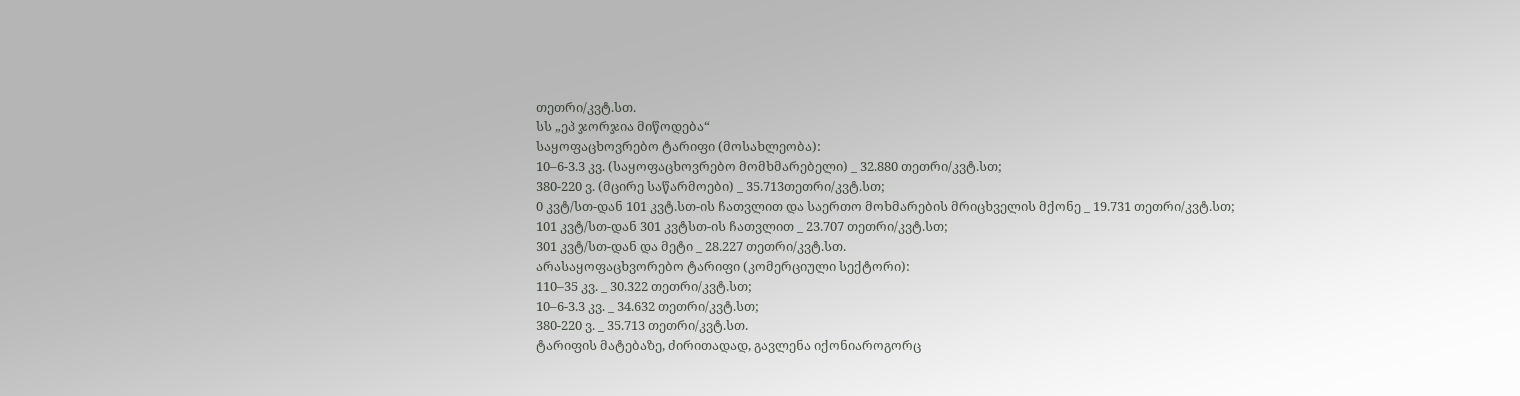თეთრი/კვტ.სთ.
სს „ეპ ჯორჯია მიწოდება“
საყოფაცხოვრებო ტარიფი (მოსახლეობა):
10–6-3.3 კვ. (საყოფაცხოვრებო მომხმარებელი) _ 32.880 თეთრი/კვტ.სთ;
380-220 ვ. (მცირე საწარმოები) _ 35.713თეთრი/კვტ.სთ;
0 კვტ/სთ-დან 101 კვტ.სთ-ის ჩათვლით და საერთო მოხმარების მრიცხველის მქონე _ 19.731 თეთრი/კვტ.სთ;
101 კვტ/სთ-დან 301 კვტსთ-ის ჩათვლით _ 23.707 თეთრი/კვტ.სთ;
301 კვტ/სთ-დან და მეტი _ 28.227 თეთრი/კვტ.სთ.
არასაყოფაცხვორებო ტარიფი (კომერციული სექტორი):
110–35 კვ. _ 30.322 თეთრი/კვტ.სთ;
10–6-3.3 კვ. _ 34.632 თეთრი/კვტ.სთ;
380-220 ვ. _ 35.713 თეთრი/კვტ.სთ.
ტარიფის მატებაზე, ძირითადად, გავლენა იქონიაროგორც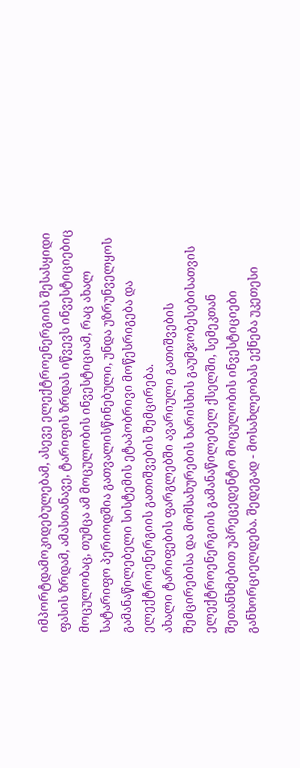იმპორტდამოკიდებულებამ, ასევე ელექტროენერგიის შესასყიდი ფასის ზრდამ, ამასთანავე, ტარიფის ზრდას იწვევს ინვესტიციებიც მოცულობაც, თუმცა ამ მოცულობის ინვესტიციამ, რაც ახალ სატარიფო პერიოდშია გათვალისწინებული, უნდა უზრუნველყოს გამანაწილებელი სისტემის ეტაპობრივი მოწესრიგება და ელექტროენერგიის გათიშვების შემცირება.
ახალი ტარიფების ფარგლებში ავარიული გათიშვების შემცირებისა და მომსახურების ხარისხის გაუმჯობესებისათვის ელექტროენერგიის გამანაწილებელ ქსელში, სემეკთან შეთანხმებით უპრეცედენტო მოცულობის ინვესტიციები განხორციელდება. შედეგად - მოსახლეობას ექნება უკეთესი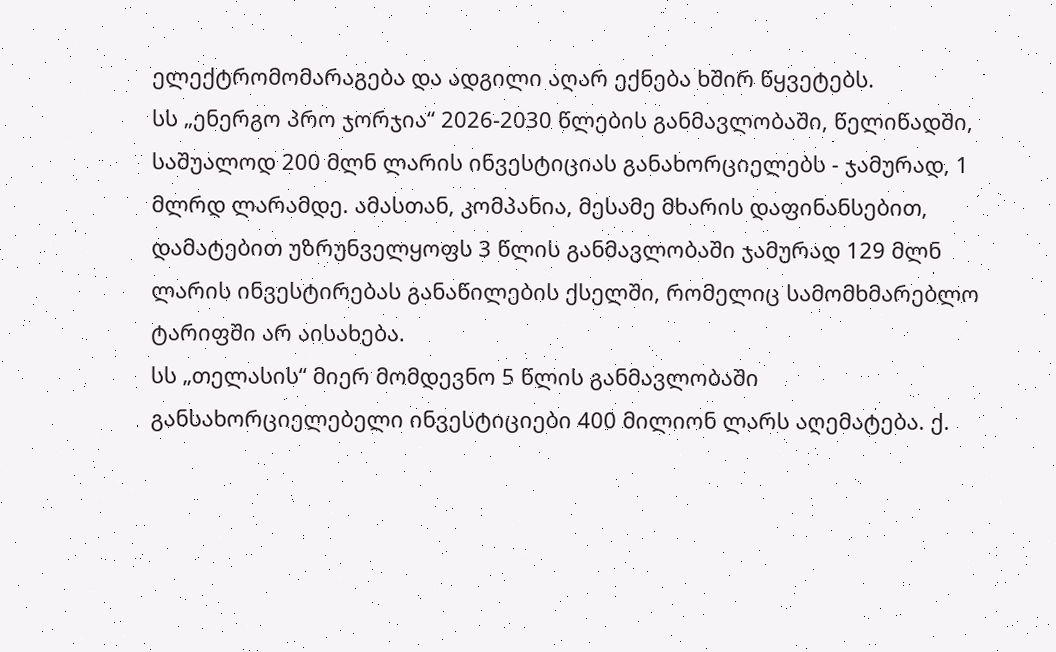ელექტრომომარაგება და ადგილი აღარ ექნება ხშირ წყვეტებს.
სს „ენერგო პრო ჯორჯია“ 2026-2030 წლების განმავლობაში, წელიწადში, საშუალოდ 200 მლნ ლარის ინვესტიციას განახორციელებს - ჯამურად, 1 მლრდ ლარამდე. ამასთან, კომპანია, მესამე მხარის დაფინანსებით, დამატებით უზრუნველყოფს 3 წლის განმავლობაში ჯამურად 129 მლნ ლარის ინვესტირებას განაწილების ქსელში, რომელიც სამომხმარებლო ტარიფში არ აისახება.
სს „თელასის“ მიერ მომდევნო 5 წლის განმავლობაში განსახორციელებელი ინვესტიციები 400 მილიონ ლარს აღემატება. ქ.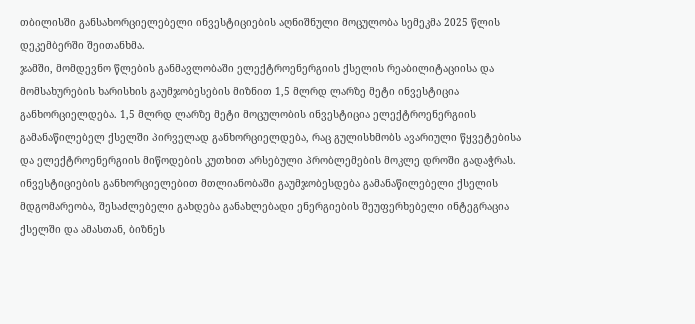თბილისში განსახორციელებელი ინვესტიციების აღნიშნული მოცულობა სემეკმა 2025 წლის დეკემბერში შეითანხმა.
ჯამში, მომდევნო წლების განმავლობაში ელექტროენერგიის ქსელის რეაბილიტაციისა და მომსახურების ხარისხის გაუმჯობესების მიზნით 1,5 მლრდ ლარზე მეტი ინვესტიცია განხორციელდება. 1,5 მლრდ ლარზე მეტი მოცულობის ინვესტიცია ელექტროენერგიის გამანაწილებელ ქსელში პირველად განხორციელდება, რაც გულისხმობს ავარიული წყვეტებისა და ელექტროენერგიის მიწოდების კუთხით არსებული პრობლემების მოკლე დროში გადაჭრას.
ინვესტიციების განხორციელებით მთლიანობაში გაუმჯობესდება გამანაწილებელი ქსელის მდგომარეობა, შესაძლებელი გახდება განახლებადი ენერგიების შეუფერხებელი ინტეგრაცია ქსელში და ამასთან, ბიზნეს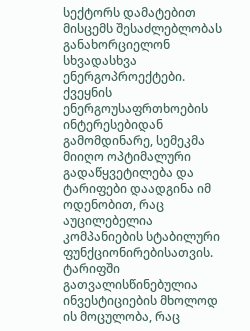სექტორს დამატებით მისცემს შესაძლებლობას განახორციელონ სხვადასხვა ენერგოპროექტები. ქვეყნის ენერგოუსაფრთხოების ინტერესებიდან გამომდინარე, სემეკმა მიიღო ოპტიმალური გადაწყვეტილება და ტარიფები დაადგინა იმ ოდენობით, რაც აუცილებელია კომპანიების სტაბილური ფუნქციონირებისათვის. ტარიფში გათვალისწინებულია ინვესტიციების მხოლოდ ის მოცულობა, რაც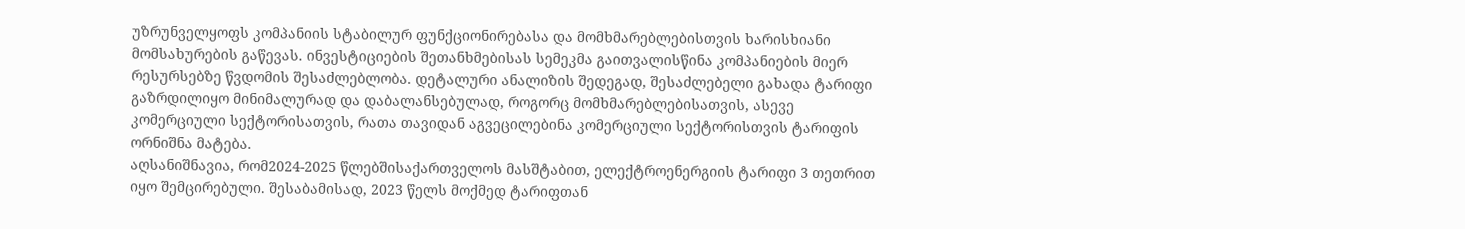უზრუნველყოფს კომპანიის სტაბილურ ფუნქციონირებასა და მომხმარებლებისთვის ხარისხიანი მომსახურების გაწევას. ინვესტიციების შეთანხმებისას სემეკმა გაითვალისწინა კომპანიების მიერ რესურსებზე წვდომის შესაძლებლობა. დეტალური ანალიზის შედეგად, შესაძლებელი გახადა ტარიფი გაზრდილიყო მინიმალურად და დაბალანსებულად, როგორც მომხმარებლებისათვის, ასევე კომერციული სექტორისათვის, რათა თავიდან აგვეცილებინა კომერციული სექტორისთვის ტარიფის ორნიშნა მატება.
აღსანიშნავია, რომ2024-2025 წლებშისაქართველოს მასშტაბით, ელექტროენერგიის ტარიფი 3 თეთრით იყო შემცირებული. შესაბამისად, 2023 წელს მოქმედ ტარიფთან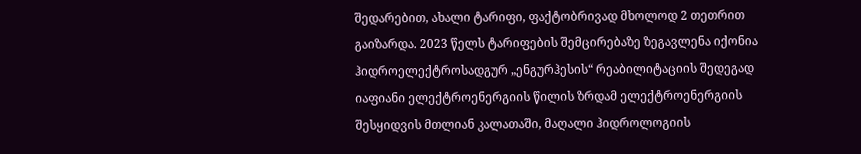შედარებით, ახალი ტარიფი, ფაქტობრივად მხოლოდ 2 თეთრით გაიზარდა. 2023 წელს ტარიფების შემცირებაზე ზეგავლენა იქონია ჰიდროელექტროსადგურ „ენგურჰესის“ რეაბილიტაციის შედეგად იაფიანი ელექტროენერგიის წილის ზრდამ ელექტროენერგიის შესყიდვის მთლიან კალათაში, მაღალი ჰიდროლოგიის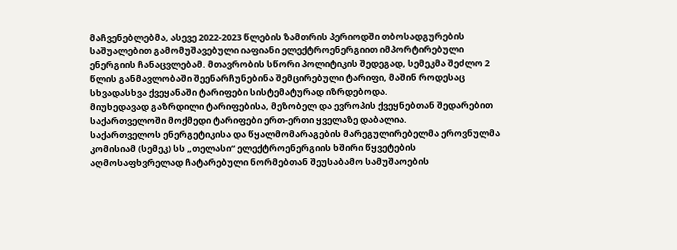მაჩვენებლებმა, ასევე 2022-2023 წლების ზამთრის პერიოდში თბოსადგურების საშუალებით გამომუშავებული იაფიანი ელექტროენერგიით იმპორტირებული ენერგიის ჩანაცვლებამ. მთავრობის სწორი პოლიტიკის შედეგად, სემეკმა შეძლო 2 წლის განმავლობაში შეენარჩუნებინა შემცირებული ტარიფი, მაშინ როდესაც სხვადასხვა ქვეყანაში ტარიფები სისტემატურად იზრდებოდა.
მიუხედავად გაზრდილი ტარიფებისა, მეზობელ და ევროპის ქვეყნებთან შედარებით საქართველოში მოქმედი ტარიფები ერთ-ერთი ყველაზე დაბალია.
საქართველოს ენერგეტიკისა და წყალმომარაგების მარეგულირებელმა ეროვნულმა კომისიამ (სემეკ) სს „თელასი“ ელექტროენერგიის ხშირი წყვეტების აღმოსაფხვრელად ჩატარებული ნორმებთან შეუსაბამო სამუშაოების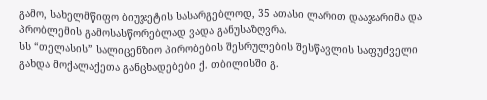გამო, სახელმწიფო ბიუჯეტის სასარგებლოდ, 35 ათასი ლარით დააჯარიმა და პრობლემის გამოსასწორებლად ვადა განუსაზღვრა.
სს “თელასის” სალიცენზიო პირობების შესრულების შესწავლის საფუძველი გახდა მოქალაქეთა განცხადებები ქ. თბილისში გ.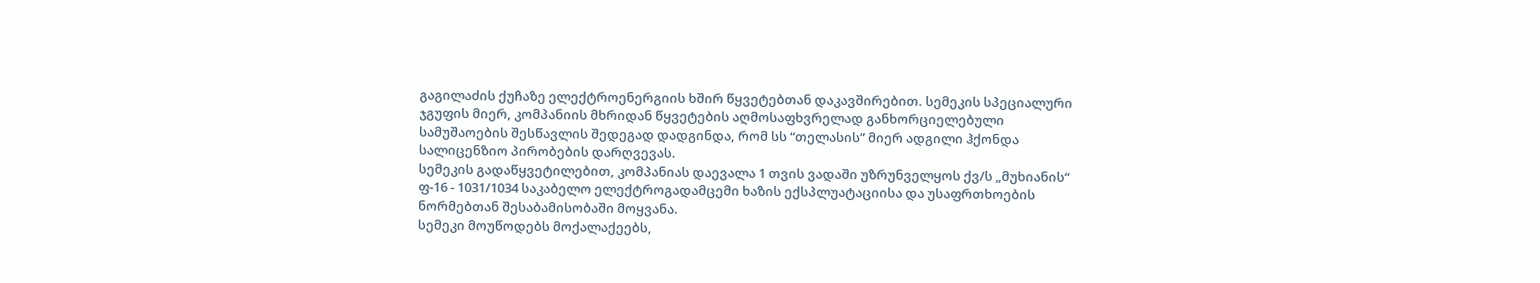გაგილაძის ქუჩაზე ელექტროენერგიის ხშირ წყვეტებთან დაკავშირებით. სემეკის სპეციალური ჯგუფის მიერ, კომპანიის მხრიდან წყვეტების აღმოსაფხვრელად განხორციელებული სამუშაოების შესწავლის შედეგად დადგინდა, რომ სს “თელასის” მიერ ადგილი ჰქონდა სალიცენზიო პირობების დარღვევას.
სემეკის გადაწყვეტილებით, კომპანიას დაევალა 1 თვის ვადაში უზრუნველყოს ქვ/ს „მუხიანის“ ფ-16 - 1031/1034 საკაბელო ელექტროგადამცემი ხაზის ექსპლუატაციისა და უსაფრთხოების ნორმებთან შესაბამისობაში მოყვანა.
სემეკი მოუწოდებს მოქალაქეებს,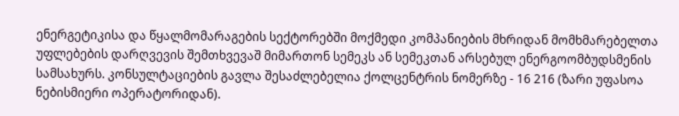ენერგეტიკისა და წყალმომარაგების სექტორებში მოქმედი კომპანიების მხრიდან მომხმარებელთა უფლებების დარღვევის შემთხვევაშ მიმართონ სემეკს ან სემეკთან არსებულ ენერგოომბუდსმენის სამსახურს. კონსულტაციების გავლა შესაძლებელია ქოლცენტრის ნომერზე - 16 216 (ზარი უფასოა ნებისმიერი ოპერატორიდან).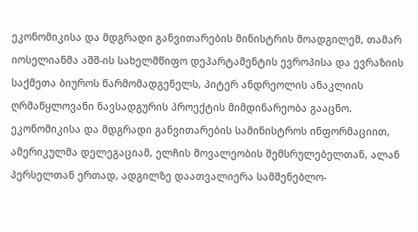ეკონომიკისა და მდგრადი განვითარების მინისტრის მოადგილემ, თამარ იოსელიანმა აშშ-ის სახელმწიფო დეპარტამენტის ევროპისა და ევრაზიის საქმეთა ბიუროს წარმომადგენელს, პიტერ ანდრეოლის ანაკლიის ღრმაწყლოვანი ნავსადგურის პროექტის მიმდინარეობა გააცნო.
ეკონომიკისა და მდგრადი განვითარების სამინისტროს ინფორმაციით, ამერიკულმა დელეგაციამ, ელჩის მოვალეობის შემსრულებელთან, ალან პერსელთან ერთად, ადგილზე დაათვალიერა სამშენებლო-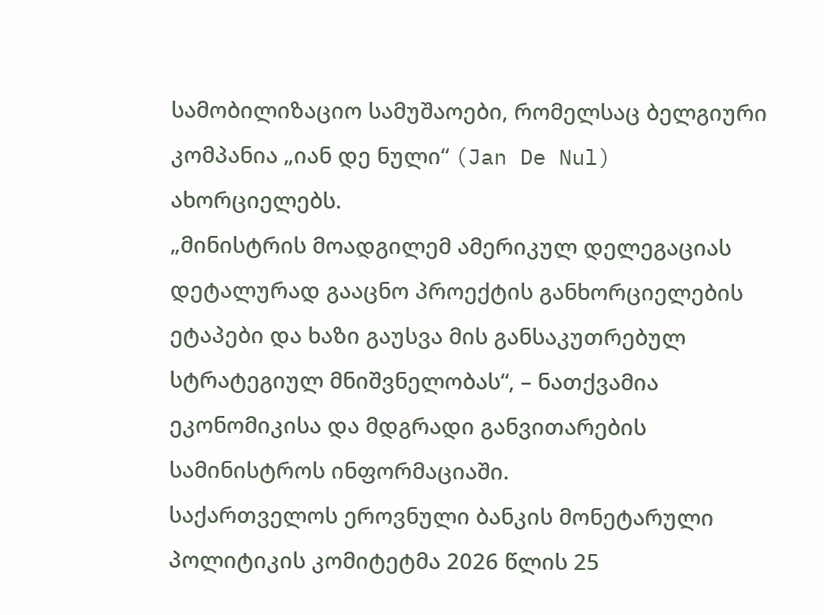სამობილიზაციო სამუშაოები, რომელსაც ბელგიური კომპანია „იან დე ნული“ (Jan De Nul) ახორციელებს.
„მინისტრის მოადგილემ ამერიკულ დელეგაციას დეტალურად გააცნო პროექტის განხორციელების ეტაპები და ხაზი გაუსვა მის განსაკუთრებულ სტრატეგიულ მნიშვნელობას“, – ნათქვამია ეკონომიკისა და მდგრადი განვითარების სამინისტროს ინფორმაციაში.
საქართველოს ეროვნული ბანკის მონეტარული პოლიტიკის კომიტეტმა 2026 წლის 25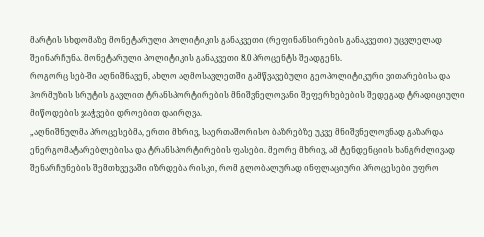მარტის სხდომაზე მონეტარული პოლიტიკის განაკვეთი (რეფინანსირების განაკვეთი) უცვლელად შეინარჩუნა. მონეტარული პოლიტიკის განაკვეთი 8.0 პროცენტს შეადგენს.
როგორც სებ-ში აღნიშნავენ, ახლო აღმოსავლეთში გამწვავებული გეოპოლიტიკური ვითარებისა და ჰორმუზის სრუტის გავლით ტრანსპორტირების მნიშვნელოვანი შეფერხებების შედეგად ტრადიციული მიწოდების ჯაჭვები დროებით დაირღვა.
„აღნიშნულმა პროცესებმა, ერთი მხრივ, საერთაშორისო ბაზრებზე უკვე მნიშვნელოვნად გაზარდა ენერგომატარებლებისა და ტრანსპორტირების ფასები. მეორე მხრივ, ამ ტენდენციის ხანგრძლივად შენარჩუნების შემთხვევაში იზრდება რისკი, რომ გლობალურად ინფლაციური პროცესები უფრო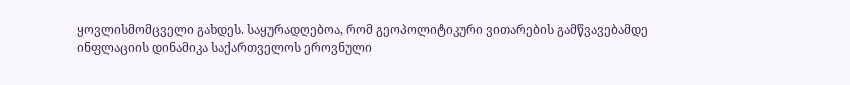ყოვლისმომცველი გახდეს. საყურადღებოა, რომ გეოპოლიტიკური ვითარების გამწვავებამდე ინფლაციის დინამიკა საქართველოს ეროვნული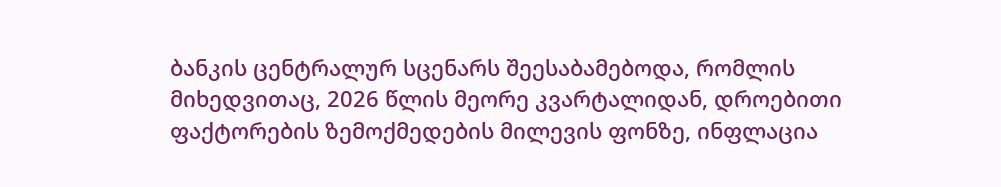ბანკის ცენტრალურ სცენარს შეესაბამებოდა, რომლის მიხედვითაც, 2026 წლის მეორე კვარტალიდან, დროებითი ფაქტორების ზემოქმედების მილევის ფონზე, ინფლაცია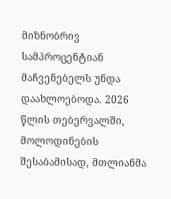მიზნობრივ სამპროცენტიან მაჩვენებელს უნდა დაახლოებოდა. 2026 წლის თებერვალში, მოლოდინების შესაბამისად, მთლიანმა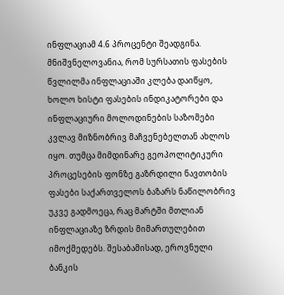ინფლაციამ 4.6 პროცენტი შეადგინა. მნიშვნელოვანია, რომ სურსათის ფასების წვლილმა ინფლაციაში კლება დაიწყო, ხოლო ხისტი ფასების ინდიკატორები და ინფლაციური მოლოდინების საზომები კვლავ მიზნობრივ მაჩვენებელთან ახლოს იყო. თუმცა მიმდინარე გეოპოლიტიკური პროცესების ფონზე გაზრდილი ნავთობის ფასები საქართველოს ბაზარს ნაწილობრივ უკვე გადმოეცა, რაც მარტში მთლიან ინფლაციაზე ზრდის მიმართულებით იმოქმედებს. შესაბამისად, ეროვნული ბანკის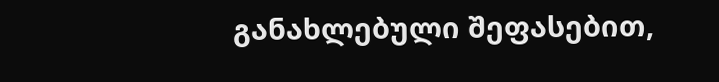განახლებული შეფასებით,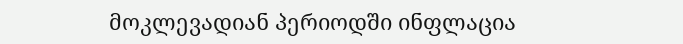მოკლევადიან პერიოდში ინფლაცია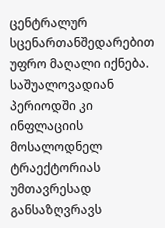ცენტრალურ სცენართანშედარებით უფრო მაღალი იქნება. საშუალოვადიან პერიოდში კი ინფლაციის მოსალოდნელ ტრაექტორიას უმთავრესად განსაზღვრავს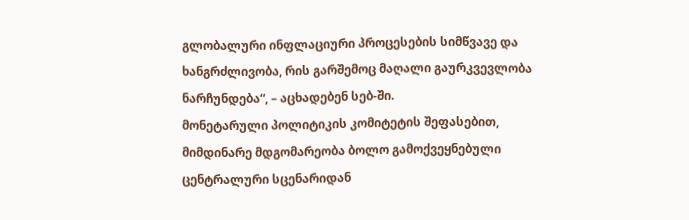გლობალური ინფლაციური პროცესების სიმწვავე და ხანგრძლივობა, რის გარშემოც მაღალი გაურკვევლობა ნარჩუნდება“, – აცხადებენ სებ-ში.
მონეტარული პოლიტიკის კომიტეტის შეფასებით, მიმდინარე მდგომარეობა ბოლო გამოქვეყნებული ცენტრალური სცენარიდან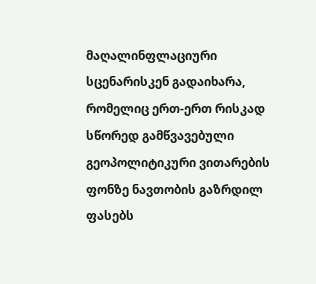მაღალინფლაციური სცენარისკენ გადაიხარა, რომელიც ერთ-ერთ რისკად სწორედ გამწვავებული გეოპოლიტიკური ვითარების ფონზე ნავთობის გაზრდილ ფასებს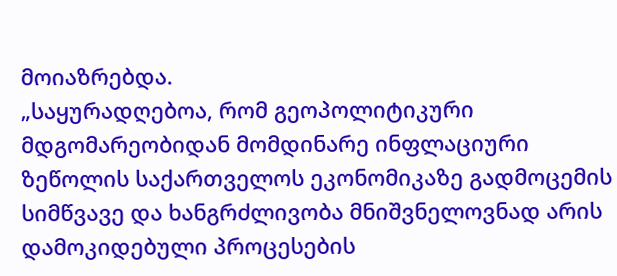მოიაზრებდა.
„საყურადღებოა, რომ გეოპოლიტიკური მდგომარეობიდან მომდინარე ინფლაციური ზეწოლის საქართველოს ეკონომიკაზე გადმოცემის სიმწვავე და ხანგრძლივობა მნიშვნელოვნად არის დამოკიდებული პროცესების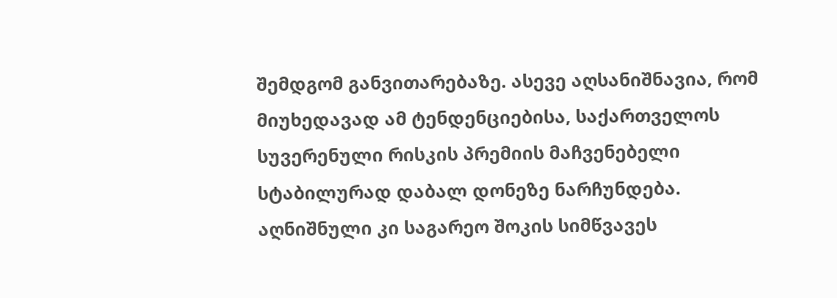შემდგომ განვითარებაზე. ასევე აღსანიშნავია, რომ მიუხედავად ამ ტენდენციებისა, საქართველოს სუვერენული რისკის პრემიის მაჩვენებელი სტაბილურად დაბალ დონეზე ნარჩუნდება. აღნიშნული კი საგარეო შოკის სიმწვავეს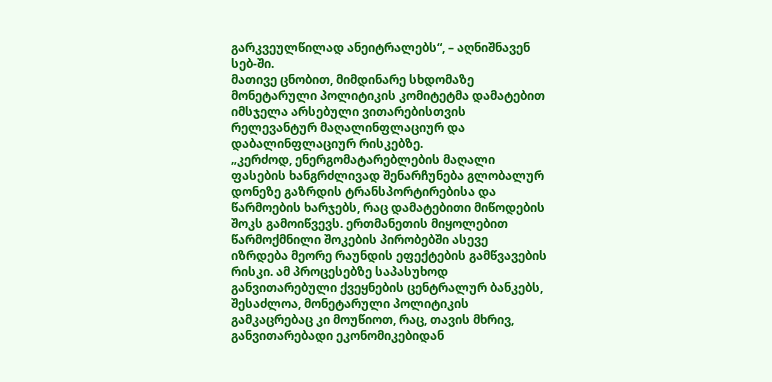გარკვეულწილად ანეიტრალებს“, – აღნიშნავენ სებ-ში.
მათივე ცნობით, მიმდინარე სხდომაზე მონეტარული პოლიტიკის კომიტეტმა დამატებით იმსჯელა არსებული ვითარებისთვის რელევანტურ მაღალინფლაციურ და დაბალინფლაციურ რისკებზე.
„კერძოდ, ენერგომატარებლების მაღალი ფასების ხანგრძლივად შენარჩუნება გლობალურ დონეზე გაზრდის ტრანსპორტირებისა და წარმოების ხარჯებს, რაც დამატებითი მიწოდების შოკს გამოიწვევს. ერთმანეთის მიყოლებით წარმოქმნილი შოკების პირობებში ასევე იზრდება მეორე რაუნდის ეფექტების გამწვავების რისკი. ამ პროცესებზე საპასუხოდ განვითარებული ქვეყნების ცენტრალურ ბანკებს, შესაძლოა, მონეტარული პოლიტიკის გამკაცრებაც კი მოუწიოთ, რაც, თავის მხრივ, განვითარებადი ეკონომიკებიდან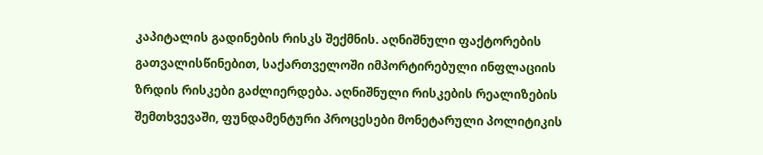კაპიტალის გადინების რისკს შექმნის. აღნიშნული ფაქტორების გათვალისწინებით, საქართველოში იმპორტირებული ინფლაციის ზრდის რისკები გაძლიერდება. აღნიშნული რისკების რეალიზების შემთხვევაში, ფუნდამენტური პროცესები მონეტარული პოლიტიკის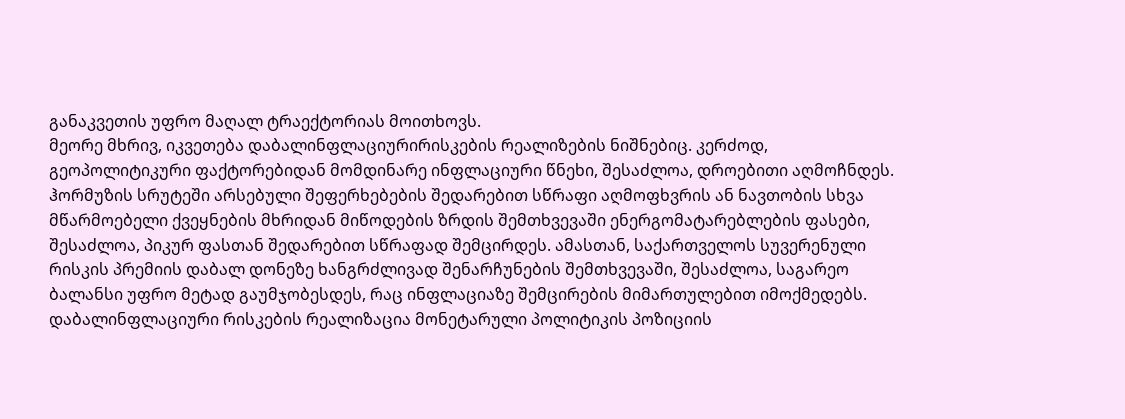განაკვეთის უფრო მაღალ ტრაექტორიას მოითხოვს.
მეორე მხრივ, იკვეთება დაბალინფლაციურირისკების რეალიზების ნიშნებიც. კერძოდ, გეოპოლიტიკური ფაქტორებიდან მომდინარე ინფლაციური წნეხი, შესაძლოა, დროებითი აღმოჩნდეს. ჰორმუზის სრუტეში არსებული შეფერხებების შედარებით სწრაფი აღმოფხვრის ან ნავთობის სხვა მწარმოებელი ქვეყნების მხრიდან მიწოდების ზრდის შემთხვევაში ენერგომატარებლების ფასები, შესაძლოა, პიკურ ფასთან შედარებით სწრაფად შემცირდეს. ამასთან, საქართველოს სუვერენული რისკის პრემიის დაბალ დონეზე ხანგრძლივად შენარჩუნების შემთხვევაში, შესაძლოა, საგარეო ბალანსი უფრო მეტად გაუმჯობესდეს, რაც ინფლაციაზე შემცირების მიმართულებით იმოქმედებს. დაბალინფლაციური რისკების რეალიზაცია მონეტარული პოლიტიკის პოზიციის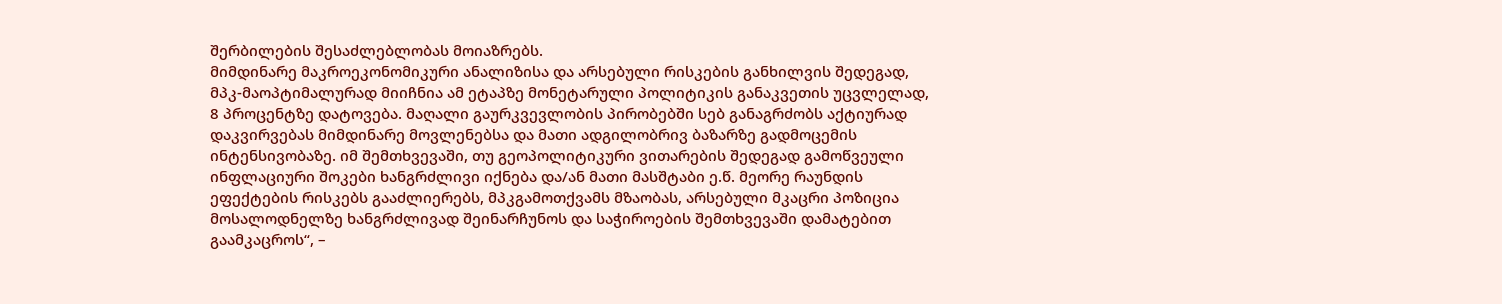შერბილების შესაძლებლობას მოიაზრებს.
მიმდინარე მაკროეკონომიკური ანალიზისა და არსებული რისკების განხილვის შედეგად, მპკ-მაოპტიმალურად მიიჩნია ამ ეტაპზე მონეტარული პოლიტიკის განაკვეთის უცვლელად, 8 პროცენტზე დატოვება. მაღალი გაურკვევლობის პირობებში სებ განაგრძობს აქტიურად დაკვირვებას მიმდინარე მოვლენებსა და მათი ადგილობრივ ბაზარზე გადმოცემის ინტენსივობაზე. იმ შემთხვევაში, თუ გეოპოლიტიკური ვითარების შედეგად გამოწვეული ინფლაციური შოკები ხანგრძლივი იქნება და/ან მათი მასშტაბი ე.წ. მეორე რაუნდის ეფექტების რისკებს გააძლიერებს, მპკგამოთქვამს მზაობას, არსებული მკაცრი პოზიცია მოსალოდნელზე ხანგრძლივად შეინარჩუნოს და საჭიროების შემთხვევაში დამატებით გაამკაცროს“, –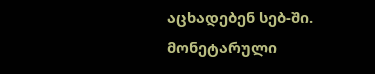აცხადებენ სებ-ში.
მონეტარული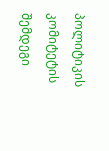პოლიტიკის კომიტეტის შემდეგი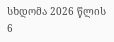სხდომა 2026 წლის 6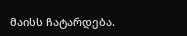მაისს ჩატარდება.